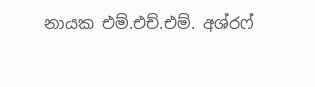නායක එම්.එච්.එම්. අශ්රෆ්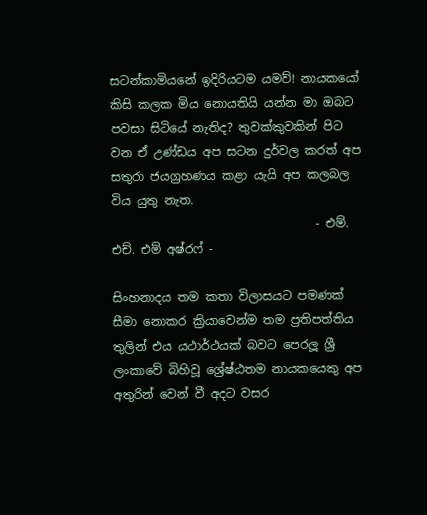සටන්කාමියනේ ඉදිරියටම යමව්! නායකයෝ කිසි කලක මිය නොයතියි යන්න මා ඔබට පවසා සිටියේ නැතිද? තුවක්කුවකින් පිට වන ඒ උණ්ඩය අප සටන දුර්වල කරත් අප සතුරා ජයග්‍රහණය කළා යැයි අප කලබල විය යුතු නැත.
                                  - එම්. එච්. එම් අෂ්රෆ් -

සිංහනාදය තම කතා විලාසයට පමණක් සීමා නොකර ක්‍රියාවෙන්ම තම ප්‍රතිපත්තිය තුලින් එය යථාර්ථයක් බවට පෙරලූ ශ්‍රී ලංකාවේ බිහිවූ ශ්‍රේෂ්ඨතම නායකයෙකු අප අතුරින් වෙන් වී අදට වසර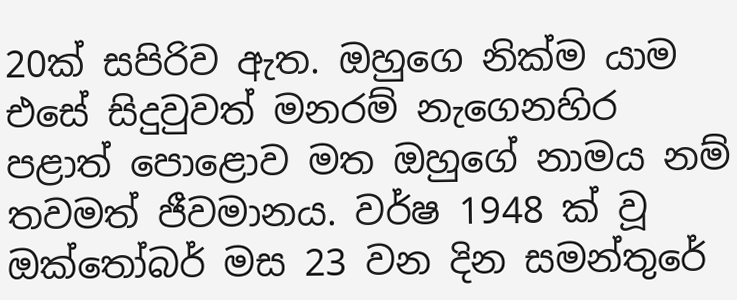20ක් සපිරිව ඇත. ඔහුගෙ නික්ම යාම එසේ සිදුවුවත් මනරම් නැගෙනහිර පළාත් පොළොව මත ඔහුගේ නාමය නම් තවමත් ජීවමානය. වර්ෂ 1948 ක් වූ ඔක්තෝබර් මස 23 වන දින සමන්තුරේ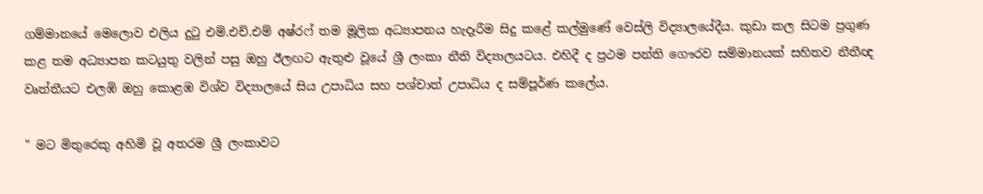ගම්මානයේ මෙලොව එලිය දුටු එම්.එච්.එම් අෂ්රෆ් තම මූලික අධ්‍යාපනය හැදෑරීම සිදු කළේ කල්මුණේ වෙස්ලි විද්‍යාලයේදීය. කුඩා කල සිටම ප්‍රගුණ කළ තම අධ්‍යාපන කටයුතු වලින් පසු ඔහු ඊලඟට ඇතුළු වූයේ ශ්‍රී ලංකා නීති විද්‍යාලයටය. එහිදී ද ප්‍රථම පන්ති ගෞරව සම්මානයක් සහිතව නීතීඥ වෘත්තීයට එලඹි ඔහු කොළඹ විශ්ව විද්‍යාලයේ සිය උපාධිය සහ පශ්චාත් උපාධිය ද සම්පූර්ණ කලේය.

" මට මිතුරෙකු අහිමි වූ අතරම ශ්‍රී ලංකාවට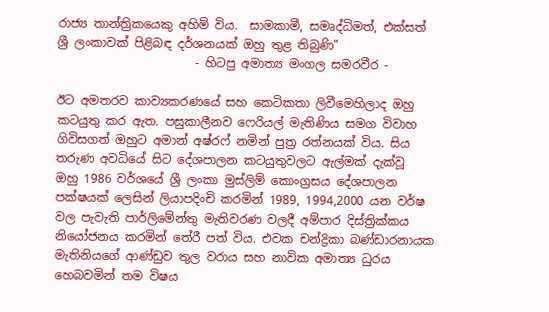රාජ්‍ය තාන්ත්‍රිකයෙකු අහිමි විය.  සාමකාමී, සමෘද්ධිමත්, එක්සත් ශ්‍රී ලංකාවක් පිළිබඳ දර්ශනයක් ඔහු තුළ තිබුණි"
                       - හිටපු අමාත්‍ය මංගල සමරවීර -

ඊට අමතරව කාව්‍යකරණයේ සහ කෙටිකතා ලිවීමෙහිලාද ඔහු කටයුතු කර ඇත. පසුකාලීනව ෆෙරියල් මැතිණිය සමග විවාහ ගිවිසගත් ඔහුට අමාන් අෂ්රෆ් නමින් පුත්‍ර රත්නයක් විය. සිය තරුණ අවධියේ සිට දේශපාලන කටයුතුවලට ඇල්මක් දැක්වූ  ඔහු 1986 වර්ශයේ ශ්‍රී ලංකා මුස්ලිම් කොංග්‍රසය දේශපාලන පක්ෂයක් ලෙසින් ලියාපදිංචි කරමින් 1989, 1994,2000 යන වර්ෂ වල පැවැති පාර්ලිමේන්තු මැතිවරණ වලදී අම්පාර දිස්‌ත්‍රික්‌කය නියෝජනය කරමින් තේරී පත් විය. එවක චන්ද්‍රිකා බණ්ඩාරනායක මැතිනියගේ ආණ්ඩුව තුල වරාය සහ නාවික අමාත්‍ය ධුරය හෙබවමින් තම විෂය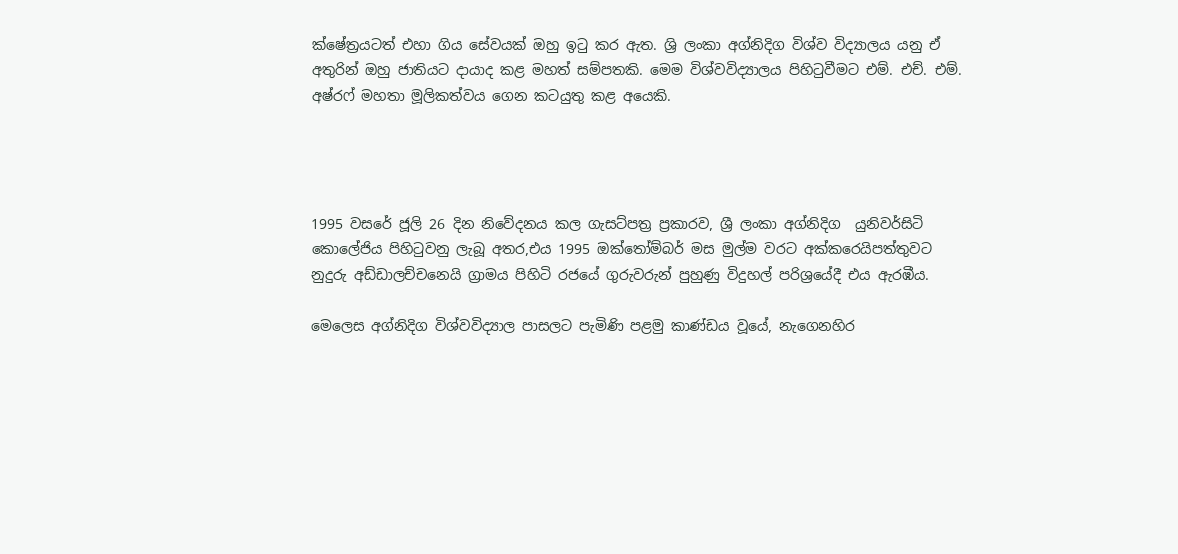ක්ෂේත්‍රයටත් එහා ගිය සේවයක් ඔහු ඉටු කර ඇත. ශ්‍රි ලංකා අග්නිදිග විශ්ව විද්‍යාලය යනු ඒ අතුරින් ඔහු ජාතියට දායාද කළ මහත් සම්පතකි. මෙම විශ්වවිද්‍යාලය පිහිටුවීමට එම්. එච්. එම්. අෂ්රෆ් මහතා මූලිකත්වය ගෙන කටයුතු කළ අයෙකි.




1995 වසරේ ජූලි 26 දින නිවේදනය කල ගැසට්පත්‍ර ප්‍රකාරව, ශ්‍රී ලංකා අග්නිදිග  යුනිවර්සිටි කොලේජිය පිහිටුවනු ලැබූ අතර,එය 1995 ඔක්තෝම්බර් මස මුල්ම වරට අක්කරෙයිපත්තුවට නුදුරු අඩ්ඩාලච්චනෙයි ග්‍රාමය පිහිටි රජයේ ගුරුවරුන් පුහුණු විදුහල් පරිශ්‍රයේදී එය ඇරඹීය.

මෙලෙස අග්නිදිග විශ්වවිද්‍යාල පාසලට පැමිණි පළමු කාණ්ඩය වූයේ, නැගෙනහිර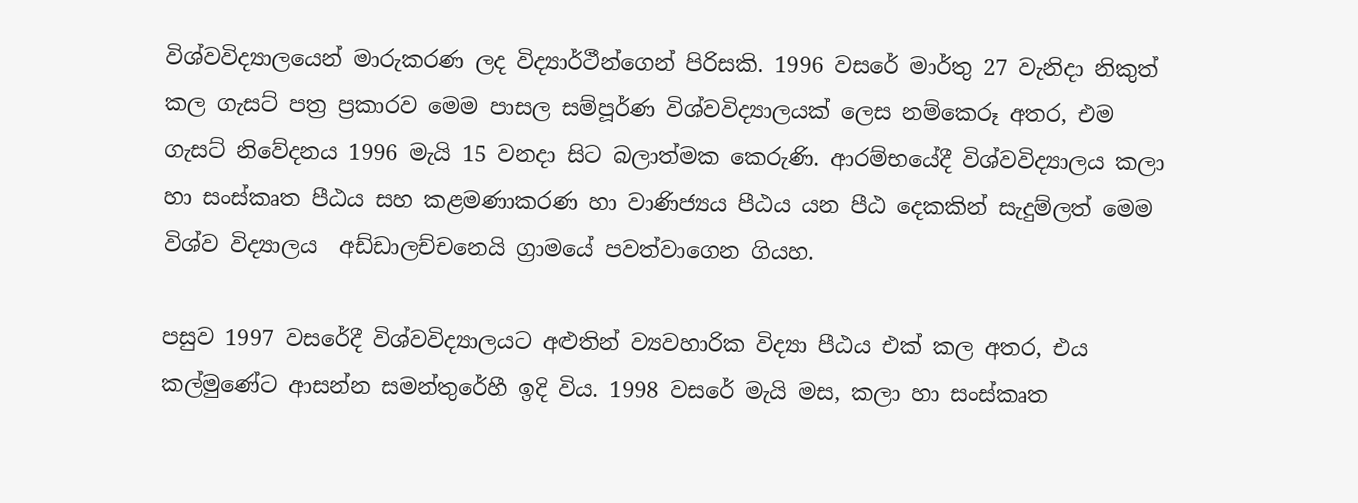විශ්වවිද්‍යාලයෙන් මාරුකරණ ලද විද්‍යාර්ථීන්ගෙන් පිරිසකි. 1996 වසරේ මාර්තු 27 වැනිදා නිකුත් කල ගැසට් පත්‍ර ප්‍රකාරව මෙම පාසල සම්පූර්ණ විශ්වවිද්‍යාලයක් ලෙස නම්කෙරූ අතර, එම ගැසට් නිවේදනය 1996 මැයි 15 වනදා සිට බලාත්මක කෙරුණි. ආරම්භයේදී විශ්වවිද්‍යාලය කලා හා සංස්කෘත පීඨය සහ කළමණාකරණ හා වාණිජ්‍යය පීඨය යන පීඨ දෙකකින් සැදුම්ලත් මෙම විශ්ව විද්‍යාලය  අඩ්ඩාලච්චනෙයි ග්‍රාමයේ පවත්වාගෙන ගියහ.

පසුව 1997 වසරේදී විශ්වවිද්‍යාලයට අළුතින් ව්‍යවහාරික විද්‍යා පීඨය එක් කල අතර, එය කල්මුණේට ආසන්න සමන්තුරේහී ඉදි විය. 1998 වසරේ මැයි මස, කලා හා සංස්කෘත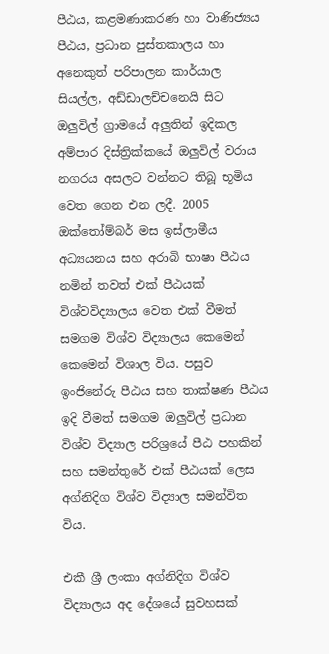පීඨය, කළමණාකරණ හා වාණිජ්‍යය පීඨය, ප්‍රධාන පුස්තකාලය හා අනෙකුත් පරිපාලන කාර්යාල සියල්ල, අඩ්ඩාලච්චනෙයි සිට ඔලුවිල් ග්‍රාමයේ අලුතින් ඉදිකල අම්පාර දිස්ත්‍රික්කයේ ඔලුවිල් වරාය නගරය අසලට වන්නට තිබූ භූමිය වෙත ගෙන එන ලදී. 2005 ඔක්තෝම්බර් මස ඉස්ලාමීය අධ්‍යයනය සහ අරාබි භාෂා පීඨය නමින් තවත් එක් පීඨයක් විශ්වවිද්‍යාලය වෙත එක් වීමත් සමගම විශ්ව විද්‍යාලය කෙමෙන් කෙමෙන් විශාල විය. පසුව ඉංජිනේරු පීඨය සහ තාක්ෂණ පීඨය ඉදි වීමත් සමගම ඔලුවිල් ප්‍රධාන විශ්ව විද්‍යාල පරිශ්‍රයේ පීඨ පහකින් සහ සමන්තුරේ එක් පීඨයක් ලෙස අග්නිදිග විශ්ව විද්‍යාල සමන්විත විය.

එකී ශ්‍රී ලංකා අග්නිදිග විශ්ව විද්‍යාලය අද දේශයේ සුවහසක්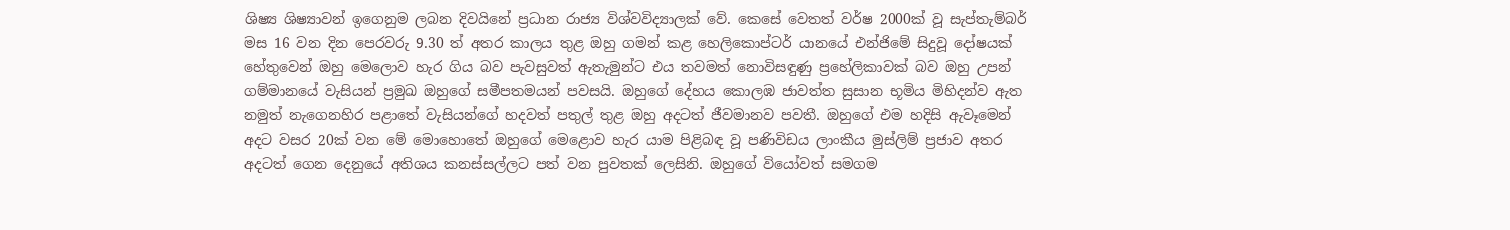ශිෂ්‍ය ශිෂ්‍යාවන් ඉගෙනුම ලබන දිවයිනේ ප්‍රධාන රාජ්‍ය විශ්වවිද්‍යාලක් වේ. කෙසේ වෙතත් වර්ෂ 2000ක් වූ සැප්තැම්බර් මස 16 වන දින පෙරවරු 9.30 ත් අතර කාලය තුළ ඔහු ගමන් කළ හෙලිකොප්ටර් යානයේ එන්ජිමේ සිදුවූ දෝෂයක් හේතුවෙන් ඔහු මෙලොව හැර ගිය බව පැවසුවත් ඇතැමුන්ට එය තවමත් නොවිසඳුණු ප්‍රහේලිකාවක් බව ඔහු උපන් ගම්මානයේ වැසියන් ප්‍රමුඛ ඔහුගේ සමීපතමයන් පවසයි. ඔහුගේ දේහය කොලඹ ජාවත්ත සුසාන භූමිය මිහිදන්ව ඇත නමුත් නැගෙනහිර පළාතේ වැසියන්ගේ හදවත් පතුල් තුළ ඔහු අදටත් ජීවමානව පවතී. ඔහුගේ එම හදිසි ඇවෑමෙන් අදට වසර 20ක් වන මේ මොහොතේ ඔහුගේ මෙළොව හැර යාම පිළිබඳ වූ පණිවිඩය ලාංකීය මුස්ලිම් ප්‍රජාව අතර අදටත් ගෙන දෙනුයේ අතිශය කනස්සල්ලට පත් වන පුවතක් ලෙසිනි. ඔහුගේ වියෝවත් සමගම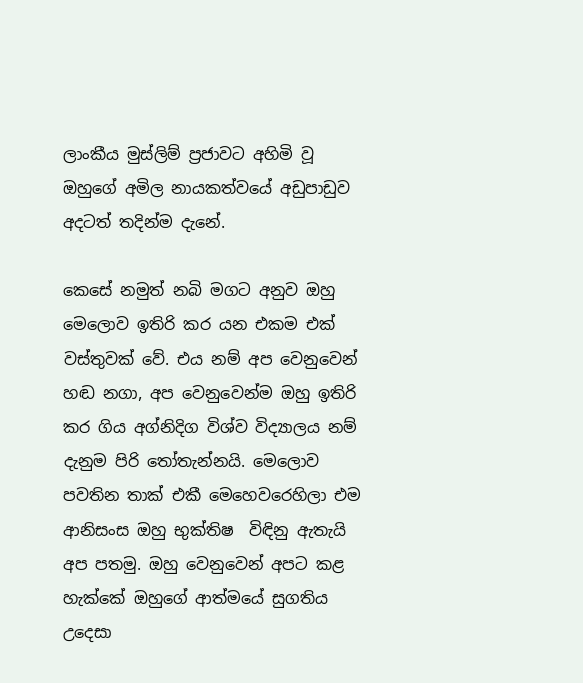ලාංකීය මුස්ලිම් ප්‍රජාවට අහිමි වූ ඔහුගේ අමිල නායකත්වයේ අඩුපාඩුව අදටත් තදින්ම දැනේ.

කෙසේ නමුත් නබි මගට අනුව ඔහු මෙලොව ඉතිරි කර යන එකම එක් වස්තුවක් වේ. එය නම් අප වෙනුවෙන් හඬ නගා, අප වෙනුවෙන්ම ඔහු ඉතිරි කර ගිය අග්නිදිග විශ්ව විද්‍යාලය නම් දැනුම පිරි තෝතැන්නයි. මෙලොව පවතින තාක් එකී මෙහෙවරෙහිලා එම ආනිසංස ඔහු භුක්තිෂ  විඳිනු ඇතැයි අප පතමු. ඔහු වෙනුවෙන් අපට කළ හැක්කේ ඔහුගේ ආත්මයේ සුගතිය උදෙසා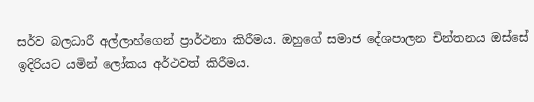සර්ව බලධාරී අල්ලාහ්ගෙන් ප්‍රාර්ථනා කිරීමය. ඔහුගේ සමාජ දේශපාලන චින්තනය ඔස්සේ ඉදිරියට යමින් ලෝකය අර්ථවත් කිරීමය.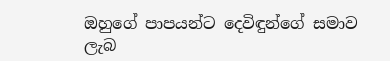ඔහුගේ පාපයන්ට දෙවිඳුන්ගේ සමාව ලැබ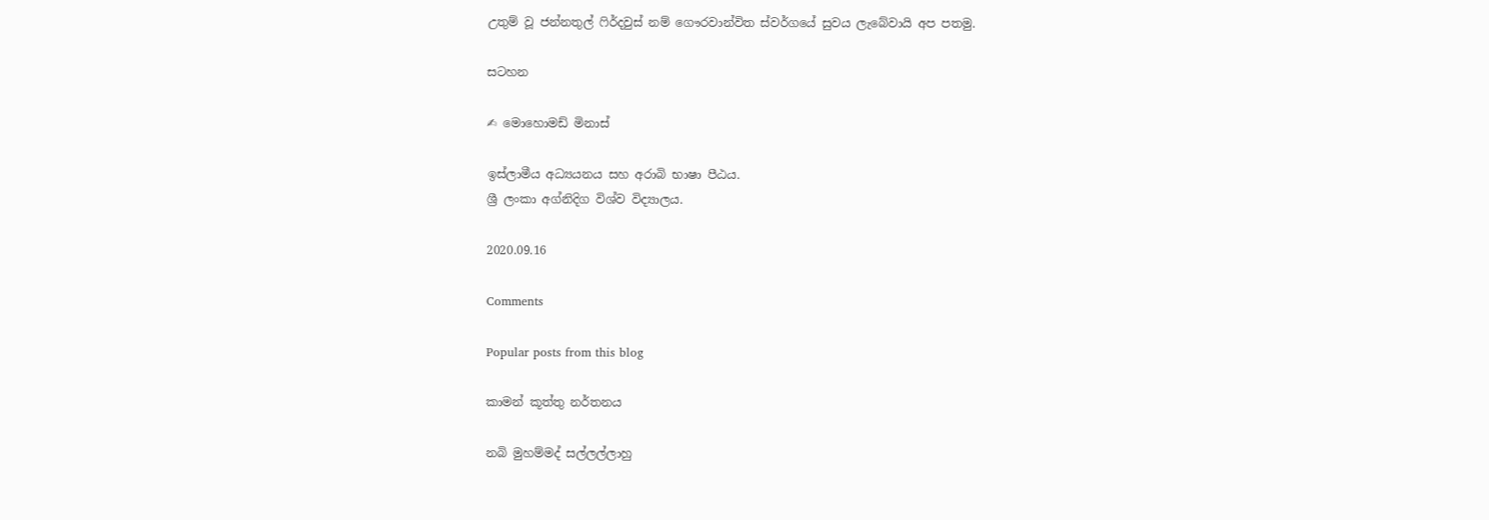උතුම් වූ ජන්නතුල් ෆිර්දවුස් නම් ගෞරවාන්විත ස්වර්ගයේ සුවය ලැබේවායි අප පතමු.

සටහන

✍ මොහොමඩ් මිනාස්

ඉස්ලාමීය අධ්‍යයනය සහ අරාබි භාෂා පීඨය.
ශ්‍රී ලංකා අග්නිදිග විශ්ව විද්‍යාලය.

2020.09.16

Comments

Popular posts from this blog

කාමන් කූත්තු නර්තනය

නබි මුහම්මද් සල්ලල්ලාහු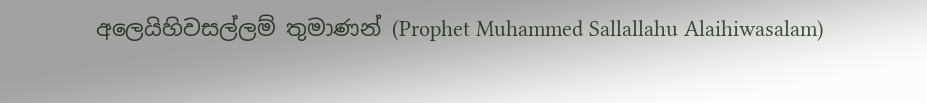අලෙයිහිවසල්ලම් තුමාණන් (Prophet Muhammed Sallallahu Alaihiwasalam)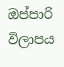ඔප්පාරි විලාපය